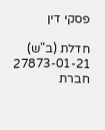פסקי דין

חדלת (ב"ש) 27873-01-21 חברת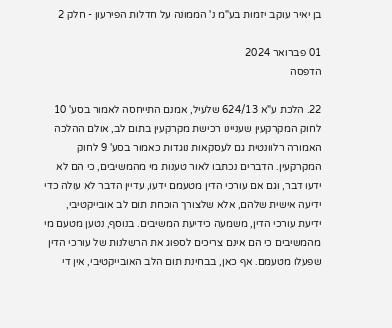בן יאיר עוקב יזמות בע"מ נ' הממונה על חדלות הפירעון - חלק 2

01 פברואר 2024
הדפסה

22. הלכת ע"א 624/13 שלעיל, אמנם התייחסה לאמור בסע' 10 לחוק המקרקעין שעניינו רכישת מקרקעין בתום לב, אולם ההלכה האמורה רלוונטית גם לעסקאות נוגדות כאמור בסע' 9 לחוק המקרקעין. הדברים נכתבו לאור טענות מי מהמשיבים, כי הם לא ידעו דבר, וגם אם עורכי הדין מטעמם ידעו, עדיין הדבר לא עולה כדי ידיעה אישית שלהם, אלא שלצורך הוכחת תום לב אובייקטיבי, ידיעת עורכי הדין, משמעה כידיעת המשיבים. בנוסף, נטען מטעם מי מהמשיבים כי הם אינם צריכים לספוג את הרשלנות של עורכי הדין שפעלו מטעמם. אף כאן, בבחינת תום הלב האובייקטיבי, אין די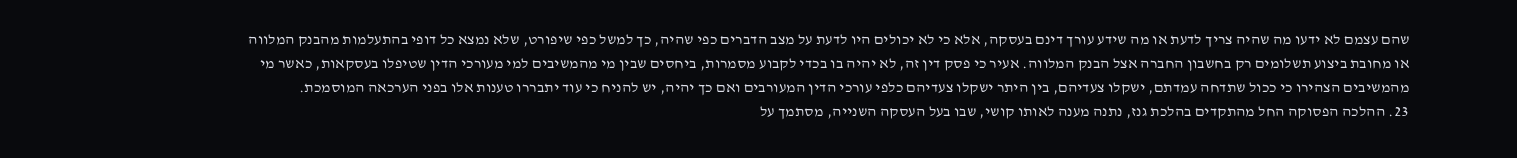שהם עצמם לא ידעו מה שהיה צריך לדעת או מה שידע עורך דינם בעסקה, אלא כי לא יכולים היו לדעת על מצב הדברים כפי שהיה, כך למשל כפי שיפורט, שלא נמצא כל דופי בהתעלמות מהבנק המלווה או מחובת ביצוע תשלומים רק בחשבון החברה אצל הבנק המלווה. אעיר כי פסק דין זה, לא יהיה בו בכדי לקבוע מסמרות, ביחסים שבין מי מהמשיבים למי מעורכי הדין שטיפלו בעסקאות, כאשר מי מהמשיבים הצהירו כי ככול שתדחה עמדתם, ישקלו צעדיהם, בין היתר ישקלו צעדיהם כלפי עורכי הדין המעורבים ואם כך יהיה, יש להניח כי עוד יתבררו טענות אלו בפני הערכאה המוסמכת.
23. ההלכה הפסוקה החל מהתקדים בהלכת גנז, נתנה מענה לאותו קושי, שבו בעל העסקה השנייה, מסתמך על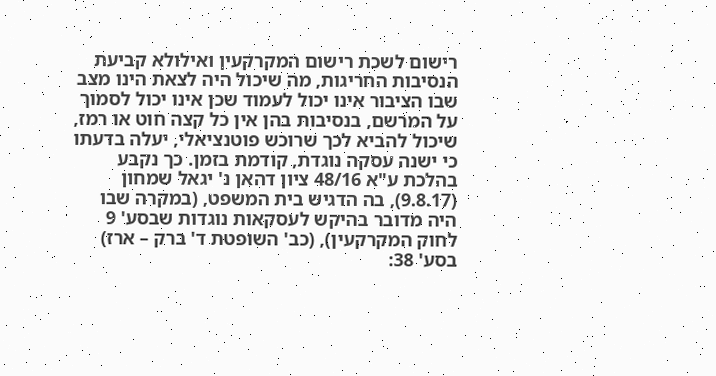רישום לשכת רישום המקרקעין ואילולא קביעת הנסיבות החריגות, מה שיכול היה לצאת הינו מצב שבו הציבור אינו יכול לעמוד שכן אינו יכול לסמוך על המרשם, בנסיבות בהן אין כל קצה חוט או רמז, שיכול להביא לכך שרוכש פוטנציאלי, יעלה בדעתו כי ישנה עסקה נוגדת, קודמת בזמן. כך נקבע בהלכת ע"א 48/16 ציון דהאן נ' יגאל שמחון (9.8.17), בה הדגיש בית המשפט, (במקרה שבו היה מדובר בהיקש לעסקאות נוגדות שבסע' 9 לחוק המקרקעין), (כב' השופטת ד' ברק – ארז) בסע' 38: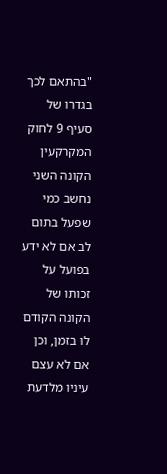"בהתאם לכך בגדרו של סעיף 9 לחוק המקרקעין הקונה השני נחשב כמי שפעל בתום לב אם לא ידע בפועל על זכותו של הקונה הקודם לו בזמן, וכן אם לא עצם עיניו מלדעת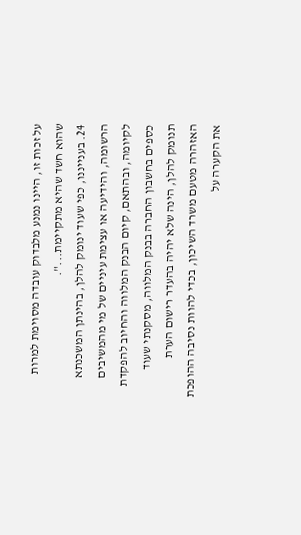על זכות זו, היינו נמנע מלבדוק עובדה מסוימת למרות שהוא חשד שהיא מתקיימת...".
24. בענייננו, כפי שעוד ינומק להלן, בהינתן המשכנתא הרשומה, והידיעה או עצימת עיניים של מי מהמשיבים לקיומה, ובהתאם, קיום הבנק המלווה והחיוב להפקדת כספים בחשבון החברה בבנק המלווה, מסקנתי שעוד תנומק להלן, הינה שלא יהיה בהעדר רישום הערת האזהרה מטעם משרד השיכון, בכדי להוות נסיבה ההופכת את הקערה על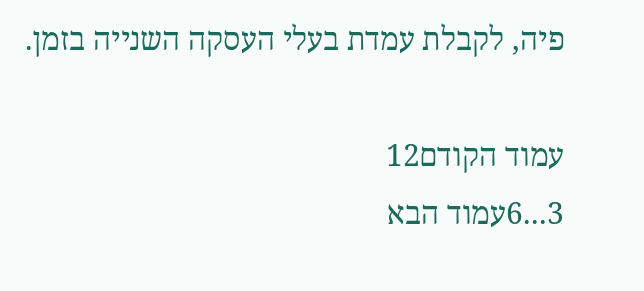פיה, לקבלת עמדת בעלי העסקה השנייה בזמן.

עמוד הקודם12
3...6עמוד הבא